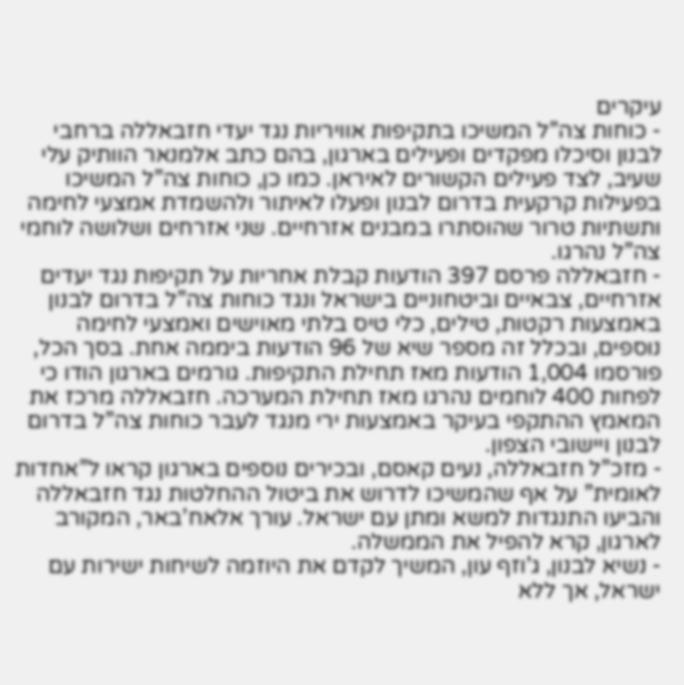עיקרים
- כוחות צה”ל המשיכו בתקיפות אוויריות נגד יעדי חזבאללה ברחבי לבנון וסיכלו מפקדים ופעילים בארגון, בהם כתב אלמנאר הוותיק עלי שעיב, לצד פעילים הקשורים לאיראן. כמו כן, כוחות צה”ל המשיכו בפעילות קרקעית בדרום לבנון ופעלו לאיתור ולהשמדת אמצעי לחימה ותשתיות טרור שהוסתרו במבנים אזרחיים. שני אזרחים ושלושה לוחמי צה”ל נהרגו.
- חזבאללה פרסם 397 הודעות קבלת אחריות על תקיפות נגד יעדים אזרחיים, צבאיים וביטחוניים בישראל ונגד כוחות צה”ל בדרום לבנון באמצעות רקטות, טילים, כלי טיס בלתי מאוישים ואמצעי לחימה נוספים, ובכלל זה מספר שיא של 96 הודעות ביממה אחת. בסך הכל, פורסמו 1,004 הודעות מאז תחילת התקיפות. גורמים בארגון הודו כי לפחות 400 לוחמים נהרגו מאז תחילת המערכה. חזבאללה מרכז את המאמץ ההתקפי בעיקר באמצעות ירי מנגד לעבר כוחות צה”ל בדרום לבנון ויישובי הצפון.
- מזכ”ל חזבאללה, נעים קאסם, ובכירים נוספים בארגון קראו ל”אחדות לאומית” על אף שהמשיכו לדרוש את ביטול ההחלטות נגד חזבאללה והביעו התנגדות למשא ומתן עם ישראל. עורך אלאח’באר, המקורב לארגון, קרא להפיל את הממשלה.
- נשיא לבנון, ג’וזף עון, המשיך לקדם את היוזמה לשיחות ישירות עם ישראל, אך ללא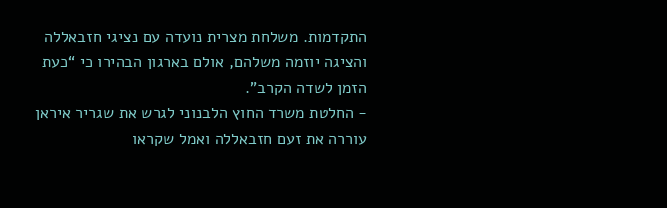התקדמות. משלחת מצרית נועדה עם נציגי חזבאללה והציגה יוזמה משלהם, אולם בארגון הבהירו כי “כעת הזמן לשדה הקרב”.
- החלטת משרד החוץ הלבנוני לגרש את שגריר איראן עוררה את זעם חזבאללה ואמל שקראו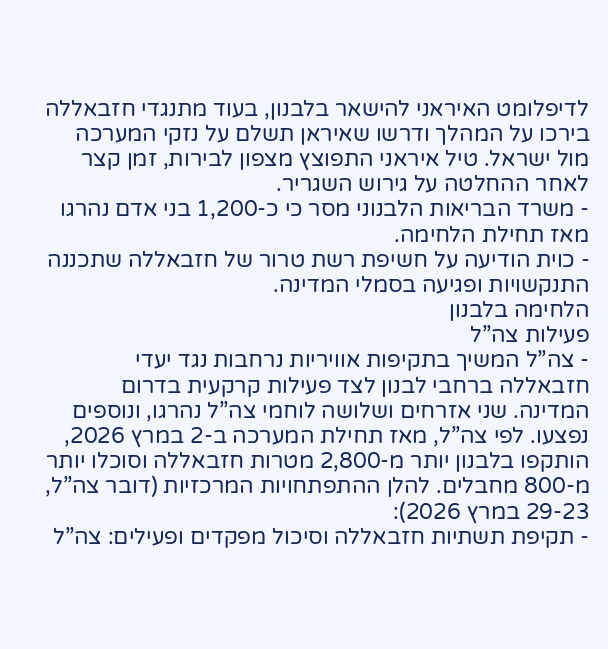לדיפלומט האיראני להישאר בלבנון, בעוד מתנגדי חזבאללה בירכו על המהלך ודרשו שאיראן תשלם על נזקי המערכה מול ישראל. טיל איראני התפוצץ מצפון לבירות, זמן קצר לאחר ההחלטה על גירוש השגריר.
- משרד הבריאות הלבנוני מסר כי כ-1,200 בני אדם נהרגו מאז תחילת הלחימה.
- כוית הודיעה על חשיפת רשת טרור של חזבאללה שתכננה התנקשויות ופגיעה בסמלי המדינה.
הלחימה בלבנון
פעילות צה”ל
- צה”ל המשיך בתקיפות אוויריות נרחבות נגד יעדי חזבאללה ברחבי לבנון לצד פעילות קרקעית בדרום המדינה. שני אזרחים ושלושה לוחמי צה”ל נהרגו, ונוספים נפצעו. לפי צה”ל, מאז תחילת המערכה ב-2 במרץ 2026, הותקפו בלבנון יותר מ-2,800 מטרות חזבאללה וסוכלו יותר מ-800 מחבלים. להלן ההתפתחויות המרכזיות (דובר צה”ל, 29-23 במרץ 2026):
- תקיפת תשתיות חזבאללה וסיכול מפקדים ופעילים: צה”ל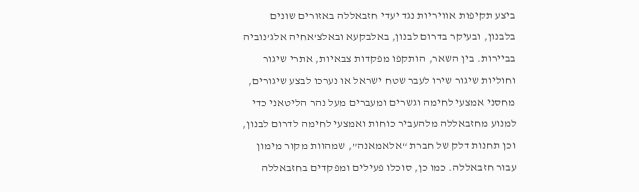ביצע תקיפות אוויריות נגד יעדי חזבאללה באזורים שונים בלבנון, ובעיקר בדרום לבנון, באלבקעא ובאלצ’אחיה אלג’נוביה בביירות. בין השאר, הותקפו מפקדות צבאיות, אתרי שיגור וחוליות שיגור שירו לעבר שטח ישראל או נערכו לבצע שיגורים, מחסני אמצעי לחימה וגשרים ומעברים מעל נהר הליטאני כדי למנוע מחזבאללה מלהעביר כוחות ואמצעי לחימה לדרום לבנון, וכן תחנות דלק של חברת “אלאמאנה”, שמהוות מקור מימון עבור חזבאללה. כמו כן, סוכלו פעילים ומפקדים בחזבאללה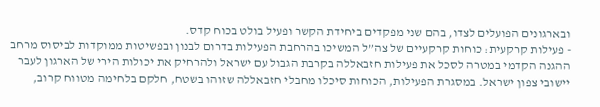ובארגונים הפועלים לצדו, בהם שני מפקדים ביחידת הקשר ופעיל בולט בכוח קדס.
- פעילות קרקעית: כוחות קרקעיים של צה”ל המשיכו בהרחבת הפעילות בדרום לבנון ובפשיטות ממוקדות לביסוס מרחב ההגנה הקדמי במטרה לסכל את פעילות חזבאללה בקרבת הגבול עם ישראל ולהרחיק את יכולות הירי של הארגון לעבר יישובי צפון ישראל. במסגרת הפעילות, הכוחות סיכלו מחבלי חזבאללה שזוהו בשטח, חלקם בלחימה מטווח קרוב,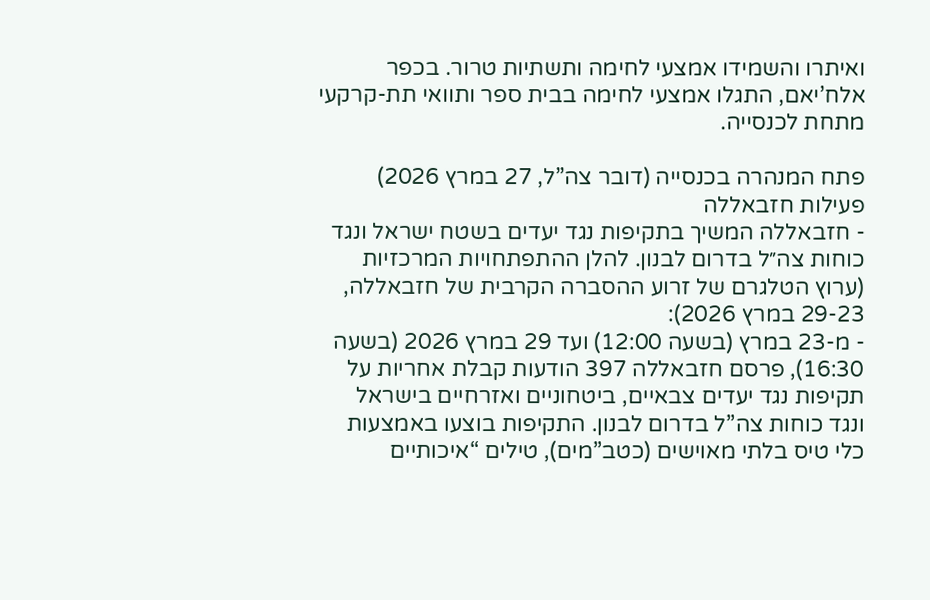ואיתרו והשמידו אמצעי לחימה ותשתיות טרור. בכפר אלח’יאם, התגלו אמצעי לחימה בבית ספר ותוואי תת-קרקעי מתחת לכנסייה.

פתח המנהרה בכנסייה (דובר צה”ל, 27 במרץ 2026)
פעילות חזבאללה
- חזבאללה המשיך בתקיפות נגד יעדים בשטח ישראל ונגד כוחות צה״ל בדרום לבנון. להלן ההתפתחויות המרכזיות (ערוץ הטלגרם של זרוע ההסברה הקרבית של חזבאללה, 29-23 במרץ 2026):
- מ-23 במרץ (בשעה 12:00) ועד 29 במרץ 2026 (בשעה 16:30), פרסם חזבאללה 397 הודעות קבלת אחריות על תקיפות נגד יעדים צבאיים, ביטחוניים ואזרחיים בישראל ונגד כוחות צה”ל בדרום לבנון. התקיפות בוצעו באמצעות כלי טיס בלתי מאוישים (כטב”מים), טילים “איכותיים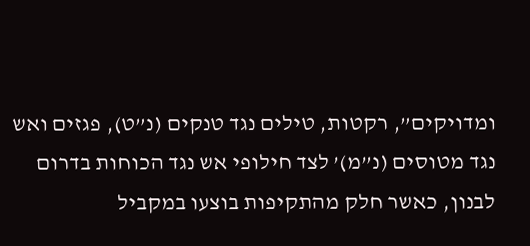ומדויקים”, רקטות, טילים נגד טנקים (נ”ט), פגזים ואש נגד מטוסים (נ”מ)’ לצד חילופי אש נגד הכוחות בדרום לבנון, כאשר חלק מהתקיפות בוצעו במקביל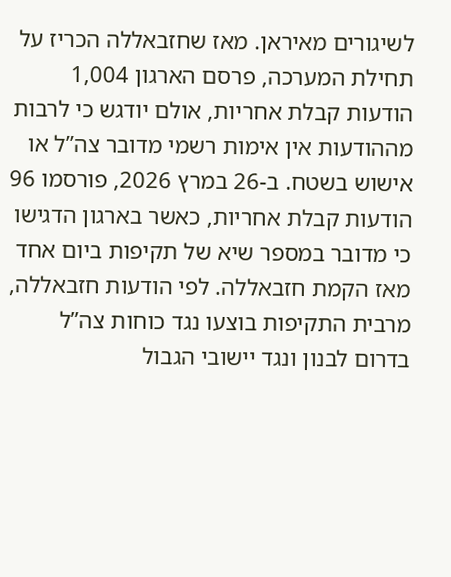לשיגורים מאיראן. מאז שחזבאללה הכריז על תחילת המערכה, פרסם הארגון 1,004 הודעות קבלת אחריות, אולם יודגש כי לרבות מההודעות אין אימות רשמי מדובר צה”ל או אישוש בשטח. ב-26 במרץ 2026, פורסמו 96 הודעות קבלת אחריות, כאשר בארגון הדגישו כי מדובר במספר שיא של תקיפות ביום אחד מאז הקמת חזבאללה. לפי הודעות חזבאללה, מרבית התקיפות בוצעו נגד כוחות צה”ל בדרום לבנון ונגד יישובי הגבול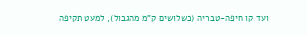ועד קו חיפה-טבריה (כשלושים ק”מ מהגבול), למעט תקיפה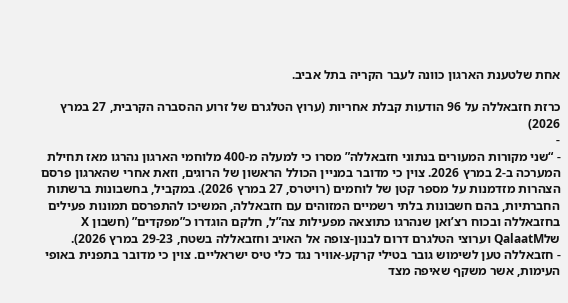אחת שלטענת הארגון כוונה לעבר הקריה בתל אביב.

כרזת חזבאללה על 96 הודעות קבלת אחריות (ערוץ הטלגרם של זרוע ההסברה הקרבית, 27 במרץ 2026)
-
- “שני מקורות המעורים בנתוני חזבאללה” מסרו כי למעלה מ-400 מלוחמי הארגון נהרגו מאז תחילת המערכה ב-2 במרץ 2026. צוין כי מדובר במניין הכולל הראשון של הרוגים, וזאת אחרי שהארגון פרסם הצהרות מזדמנות על מספר קטן של לוחמים (רויטרס, 27 במרץ 2026). במקביל, בחשבונות ברשתות החברתיות, בהם חשבונות בלתי רשמיים המזוהים עם חזבאללה, המשיכו להתפרסם תמונות פעילים בחזבאללה ובכוח רצ’ואן שנהרגו כתוצאה מפעילות צה”ל, חלקם הוגדרו כ”מפקדים” (חשבון X שלQalaatM וערוצי הטלגרם דרום לבנון-צופה אל האויב וחזבאללה בשטח, 29-23 במרץ 2026).
- חזבאללה טען לשימוש גובר בטילי קרקע-אוויר נגד כלי טיס ישראליים. צוין כי מדובר בתפנית באופי העימות, אשר משקף שאיפה מצד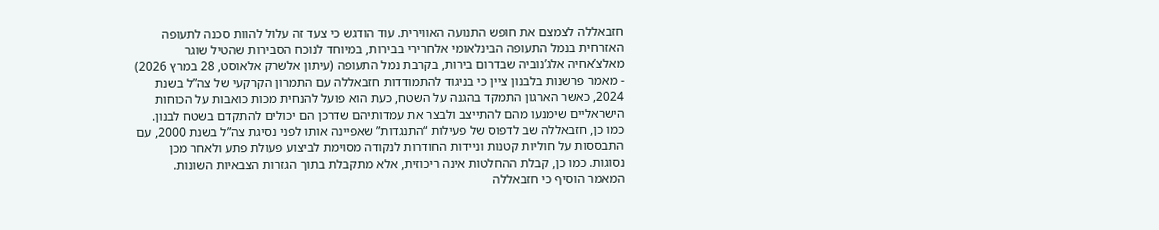חזבאללה לצמצם את חופש התנועה האווירית. עוד הודגש כי צעד זה עלול להוות סכנה לתעופה האזרחית בנמל התעופה הבינלאומי אלחרירי בבירות, במיוחד לנוכח הסבירות שהטיל שוגר מאלצ’אחיה אלג’נוביה שבדרום בירות, בקרבת נמל התעופה (עיתון אלשרק אלאוסט, 28 במרץ 2026)
- מאמר פרשנות בלבנון ציין כי בניגוד להתמודדות חזבאללה עם התמרון הקרקעי של צה”ל בשנת 2024, כאשר הארגון התמקד בהגנה על השטח, כעת הוא פועל להנחית מכות כואבות על הכוחות הישראליים שימנעו מהם להתייצב ולבצר את עמדותיהם שדרכן הם יכולים להתקדם בשטח לבנון. כמו כן, חזבאללה שב לדפוס של פעילות “התנגדות” שאפיינה אותו לפני נסיגת צה”ל בשנת 2000, עם התבססות על חוליות קטנות וניידות החודרות לנקודה מסוימת לביצוע פעולת פתע ולאחר מכן נסוגות. כמו כן, קבלת ההחלטות אינה ריכוזית, אלא מתקבלת בתוך הגזרות הצבאיות השונות. המאמר הוסיף כי חזבאללה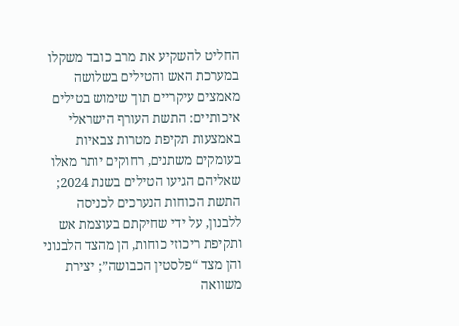החליט להשקיע את מרב כובד משקלו במערכת האש והטילים בשלושה מאמצים עיקריים תוך שימוש בטילים איכותיים: התשת העורף הישראלי באמצעות תקיפת מטרות צבאיות בעומקים משתנים, רחוקים יותר מאלו שאליהם הגיעו הטילים בשנת 2024; התשת הכוחות הנערכים לכניסה ללבנון, על ידי שחיקתם בעוצמת אש ותקיפת ריכוזי כוחות, הן מהצד הלבנוני והן מצד “פלסטין הכבושה”; יצירת משוואה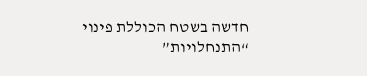חדשה בשטח הכוללת פינוי “התנחלויות”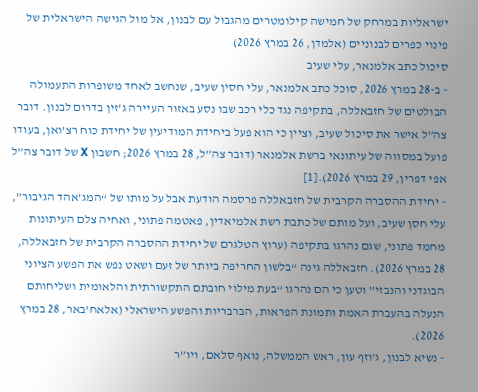ישראליות במרחק של חמישה קילומטרים מהגבול עם לבנון, אל מול הגישה הישראלית של פינוי כפרים לבנוניים (אלמדן, 26 במרץ 2026)
סיכול כתב אלמנאר, עלי שעיב
- ב-28 במרץ 2026, סוכל כתב אלמנאר, עלי חסין שעיב, שנחשב לאחד משופרות התעמולה הבולטים של חזבאללה, בתקיפה נגד כלי רכב שבו נסע באזור העיירה ג’זין בדרום לבנון. דובר צה”ל אישר את סיכול שעיב, וציין כי הוא פעל ביחידת המודיעין של יחידת כוח רצ’ואן, בעודו פועל במסווה של עיתונאי ברשת אלמנאר (דובר צה”ל, 28 במרץ 2026; חשבון X של דובר צה”ל אפי דפרין, 29 במרץ 2026).[1]
- יחידת ההסברה הקרבית של חזבאללה פרסמה הודעת אבל על מותו של “המג’אהד הגיבור”, עלי חסן שעיב, ועל מותם של כתבת רשת אלמיאדין, פאטמה פתוני, ואחיה צלם העיתונות מחמד פתוני, שגם נהרגו בתקיפה (ערוץ הטלגרם של יחידת ההסברה הקרבית של חזבאללה, 28 במרץ 2026). חזבאללה גינה “בלשון החריפה ביותר של זעם ושאט נפש את הפשע הציוני הבוגדני והנבזי” וטען כי הם נהרגו “בעת מילוי חובתם התקשורתית והלאומית ושליחותם הנעלה בהעברת האמת ותמונת הפראות, הברבריות והפשע הישראלי (אלאח’באר, 28 במרץ 2026).
- נשיא לבנון, ג’וזף עון, ראש הממשלה, נואף סלאם, ויו”ר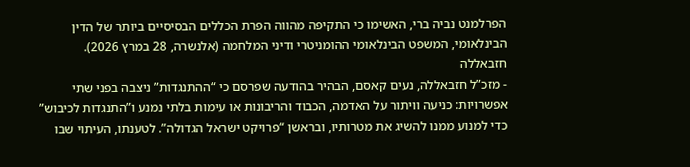הפרלמנט נביה ברי, האשימו כי התקיפה מהווה הפרת הכללים הבסיסיים ביותר של הדין הבינלאומי, המשפט הבינלאומי ההומניטרי ודיני המלחמה (אלנשרה, 28 במרץ 2026).
חזבאללה
- מזכ”ל חזבאללה, נעים קאסם, הבהיר בהודעה שפרסם כי “ההתנגדות” ניצבה בפני שתי אפשרויות: כניעה וויתור על האדמה, הכבוד והריבונות או עימות בלתי נמנע ו”התנגדות לכיבוש” כדי למנוע ממנו להשיג את מטרותיו, ובראשן “פרויקט ישראל הגדולה”. לטענתו, העיתוי שבו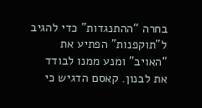בחרה “ההתנגדות” כדי להגיב ל”תוקפנות” הפתיע את “האויב” ומנע ממנו לבודד את לבנון. קאסם הדגיש כי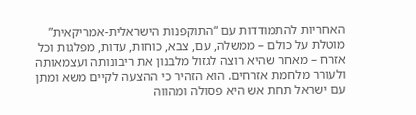האחריות להתמודדות עם “התוקפנות הישראלית-אמריקאית” מוטלת על כולם – ממשלה, עם, צבא, כוחות, עדות, מפלגות וכל אזרח – מאחר שהיא רוצה לגזול מלבנון את ריבונותה ועצמאותה ולעורר מלחמת אזרחים. הוא הזהיר כי ההצעה לקיים משא ומתן עם ישראל תחת אש היא פסולה ומהווה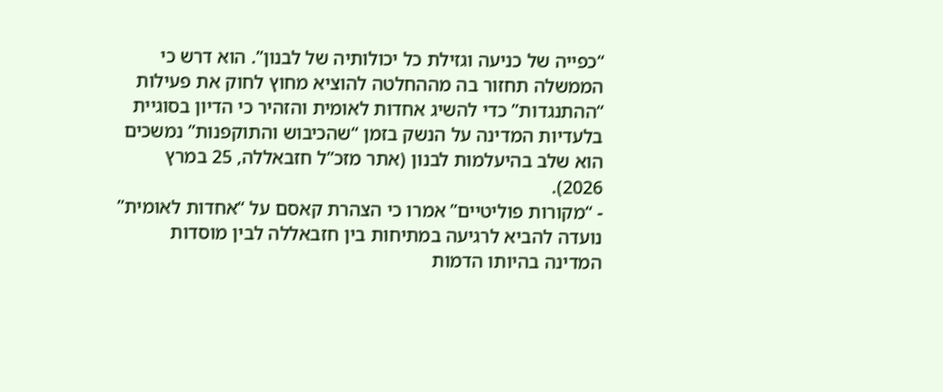“כפייה של כניעה וגזילת כל יכולותיה של לבנון”. הוא דרש כי הממשלה תחזור בה מההחלטה להוציא מחוץ לחוק את פעילות “ההתנגדות” כדי להשיג אחדות לאומית והזהיר כי הדיון בסוגיית בלעדיות המדינה על הנשק בזמן “שהכיבוש והתוקפנות” נמשכים הוא שלב בהיעלמות לבנון (אתר מזכ”ל חזבאללה, 25 במרץ 2026).
- “מקורות פוליטיים” אמרו כי הצהרת קאסם על “אחדות לאומית” נועדה להביא לרגיעה במתיחות בין חזבאללה לבין מוסדות המדינה בהיותו הדמות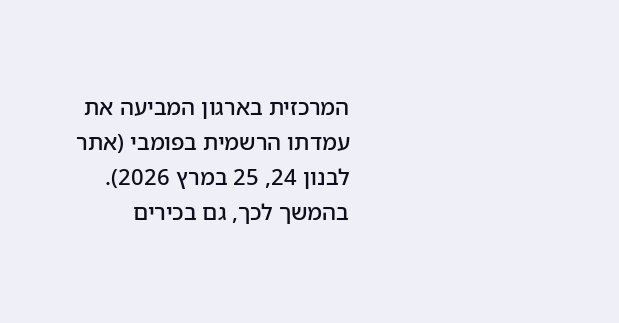המרכזית בארגון המביעה את עמדתו הרשמית בפומבי (אתר לבנון 24, 25 במרץ 2026). בהמשך לכך, גם בכירים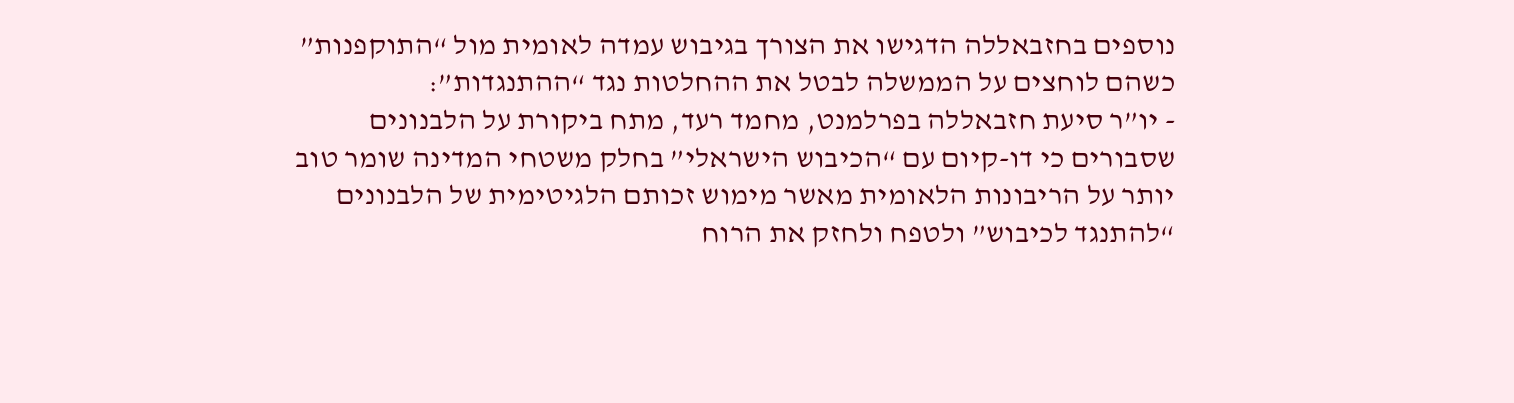נוספים בחזבאללה הדגישו את הצורך בגיבוש עמדה לאומית מול “התוקפנות” כשהם לוחצים על הממשלה לבטל את ההחלטות נגד “ההתנגדות”:
- יו”ר סיעת חזבאללה בפרלמנט, מחמד רעד, מתח ביקורת על הלבנונים שסבורים כי דו-קיום עם “הכיבוש הישראלי” בחלק משטחי המדינה שומר טוב יותר על הריבונות הלאומית מאשר מימוש זכותם הלגיטימית של הלבנונים “להתנגד לכיבוש” ולטפח ולחזק את הרוח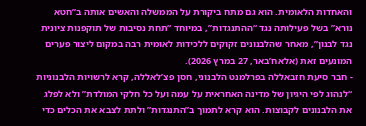והאחדות הלאומית. הוא גם מתח ביקורת על הממשלה והאשים אותה ב”חטא נורא” בשל פעילותה נגד “ההתנגדות”, במיוחד “תחת נסיבות של תוקפנות ציונית נגד לבנון”, מאחר שהלבנונים זקוקים ללכידות לאומית רבה במקום ליצור פערים המונעים זאת (אלאח’באר, 27 במרץ 2026).
- חבר סיעת חזבאללה בפרלמנט הלבנוני, חסן פצ’לאללה, קרא לרשויות הלבנוניות “לנהוג לפי היגיון של מדינה האחראית על עמה ועל כל חלקי המולדת” ולא לפלג את הלבנונים לקבוצות. הוא קרא לתמוך ב”התנגדות” ולתת לצבא את הכלים כדי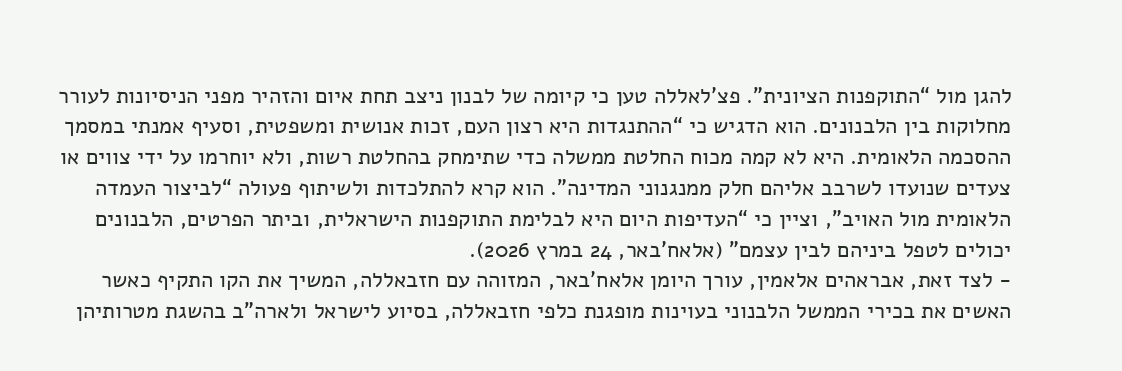להגן מול “התוקפנות הציונית”. פצ’לאללה טען כי קיומה של לבנון ניצב תחת איום והזהיר מפני הניסיונות לעורר מחלוקות בין הלבנונים. הוא הדגיש כי “ההתנגדות היא רצון העם, זכות אנושית ומשפטית, וסעיף אמנתי במסמך ההסכמה הלאומית. היא לא קמה מכוח החלטת ממשלה כדי שתימחק בהחלטת רשות, ולא יוחרמו על ידי צווים או צעדים שנועדו לשרבב אליהם חלק ממנגנוני המדינה”. הוא קרא להתלכדות ולשיתוף פעולה “לביצור העמדה הלאומית מול האויב”, וציין כי “העדיפות היום היא לבלימת התוקפנות הישראלית, וביתר הפרטים, הלבנונים יכולים לטפל ביניהם לבין עצמם” (אלאח’באר, 24 במרץ 2026).
- לצד זאת, אבראהים אלאמין, עורך היומן אלאח’באר, המזוהה עם חזבאללה, המשיך את הקו התקיף כאשר האשים את בכירי הממשל הלבנוני בעוינות מופגנת כלפי חזבאללה, בסיוע לישראל ולארה”ב בהשגת מטרותיהן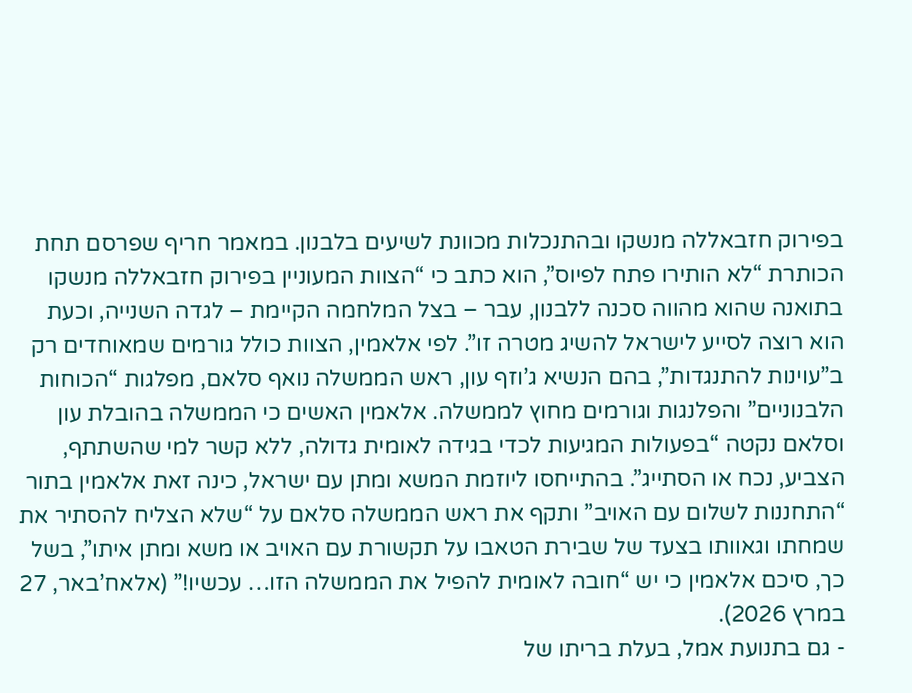בפירוק חזבאללה מנשקו ובהתנכלות מכוונת לשיעים בלבנון. במאמר חריף שפרסם תחת הכותרת “לא הותירו פתח לפיוס”, הוא כתב כי “הצוות המעוניין בפירוק חזבאללה מנשקו בתואנה שהוא מהווה סכנה ללבנון, עבר – בצל המלחמה הקיימת – לגדה השנייה, וכעת הוא רוצה לסייע לישראל להשיג מטרה זו”. לפי אלאמין, הצוות כולל גורמים שמאוחדים רק ב”עוינות להתנגדות”, בהם הנשיא ג’וזף עון, ראש הממשלה נואף סלאם, מפלגות “הכוחות הלבנוניים” והפלנגות וגורמים מחוץ לממשלה. אלאמין האשים כי הממשלה בהובלת עון וסלאם נקטה “בפעולות המגיעות לכדי בגידה לאומית גדולה, ללא קשר למי שהשתתף, הצביע, נכח או הסתייג”. בהתייחסו ליוזמת המשא ומתן עם ישראל, כינה זאת אלאמין בתור “התחננות לשלום עם האויב” ותקף את ראש הממשלה סלאם על “שלא הצליח להסתיר את שמחתו וגאוותו בצעד של שבירת הטאבו על תקשורת עם האויב או משא ומתן איתו”, בשל כך, סיכם אלאמין כי יש “חובה לאומית להפיל את הממשלה הזו… עכשיו!” (אלאח’באר, 27 במרץ 2026).
- גם בתנועת אמל, בעלת בריתו של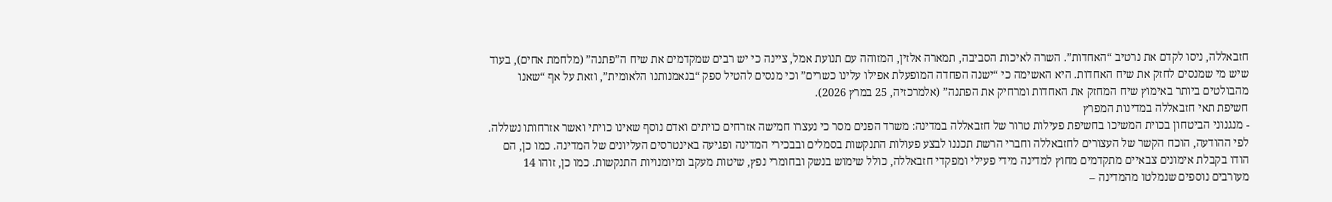חזבאללה, ניסו לקדם את נרטיב “האחדות”. השרה לאיכות הסביבה, תמארה אלזין, המזוהה עם תנועת אמל, ציינה כי יש רבים שמקדמים את שיח ה”פתנה” (מלחמת אחים), בעוד שיש מי שמנסים לחזק את שיח האחדות. היא האשימה כי “ישנה הפחדה המופעלת אפילו עלינו כשרים” וכי מנסים להטיל ספק “בנאמנותנו הלאומית”, וזאת על אף “שאנו מהבולטים ביותר באימוץ שיח המחזק את האחדות ומרחיק את הפתנה” (אלמרכזיה, 25 במרץ 2026).
חשיפת תאי חזבאללה במדינות המפרץ
- מנגנוני הביטחון בכוית המשיכו בחשיפת פעילות טרור של חזבאללה במדינה: משרד הפנים מסר כי נעצרו חמישה אזרחים כויתים ואדם נוסף שאינו כויתי ואשר אזרחותו נשללה. לפי ההודעה, הוכח הקשר של העצורים לחזבאללה וחברי הרשת תכננו לבצע פעולות התנקשות בסמלים ובבכירי המדינה ופגיעה באינטרסים העליונים של המדינה. כמו כן, הם הודו בקבלת אימונים צבאיים מתקדמים מחוץ למדינה מידי פעילי ומפקדי חזבאללה, כולל שימוש בנשק ובחומרי נפץ, שיטות מעקב ומיומנויות התנקשות. כמו כן, זוהו 14 מעורבים נוספים שנמלטו מהמדינה –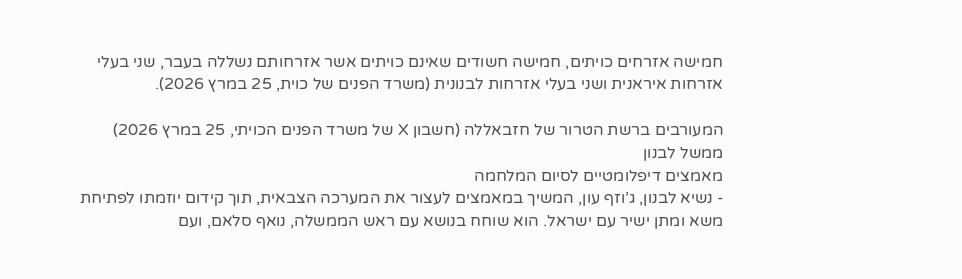חמישה אזרחים כויתים, חמישה חשודים שאינם כויתים אשר אזרחותם נשללה בעבר, שני בעלי אזרחות איראנית ושני בעלי אזרחות לבנונית (משרד הפנים של כוית, 25 במרץ 2026).

המעורבים ברשת הטרור של חזבאללה (חשבון X של משרד הפנים הכויתי, 25 במרץ 2026)
ממשל לבנון
מאמצים דיפלומטיים לסיום המלחמה
- נשיא לבנון, ג’וזף עון, המשיך במאמצים לעצור את המערכה הצבאית, תוך קידום יוזמתו לפתיחת משא ומתן ישיר עם ישראל. הוא שוחח בנושא עם ראש הממשלה, נואף סלאם, ועם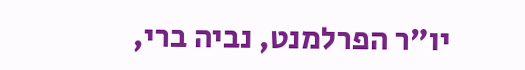יו”ר הפרלמנט, נביה ברי,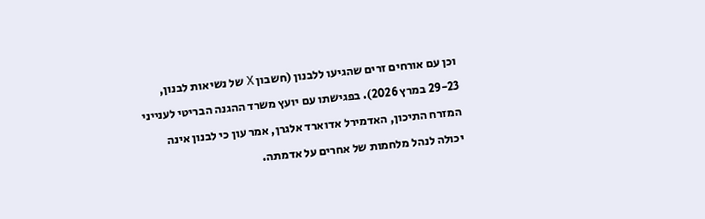וכן עם אורחים זרים שהגיעו ללבנון (חשבון X של נשיאות לבנון, 29-23 במרץ 2026). בפגישתו עם יועץ משרד ההגנה הבריטי לענייני המזרח התיכון, האדמירל אדוארד אלגרן, אמר עון כי לבנון אינה יכולה לנהל מלחמות של אחרים על אדמתה.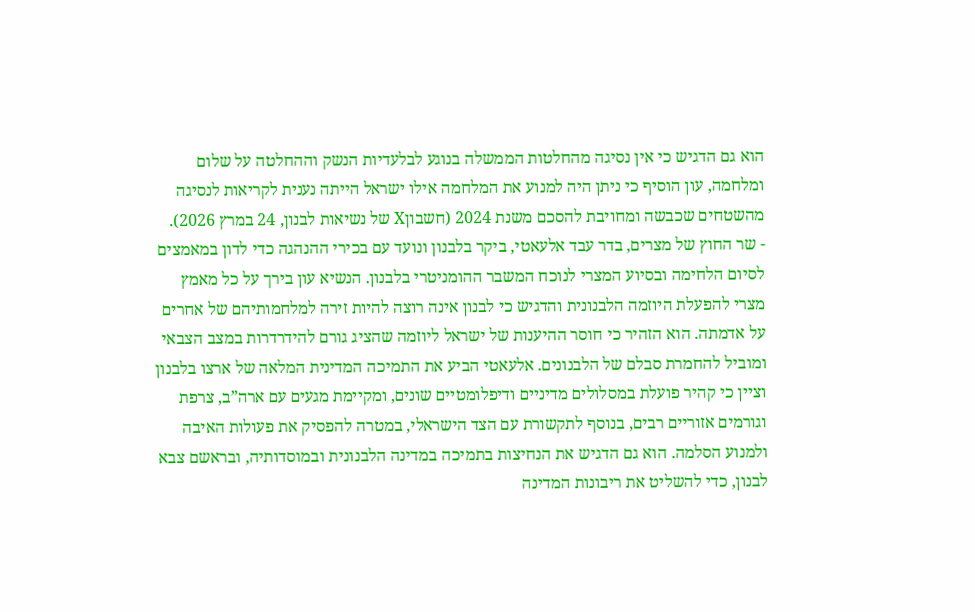הוא גם הדגיש כי אין נסיגה מהחלטות הממשלה בנוגע לבלעדיות הנשק וההחלטה על שלום ומלחמה, עון הוסיף כי ניתן היה למנוע את המלחמה אילו ישראל הייתה נענית לקריאות לנסיגה מהשטחים שכבשה ומחויבת להסכם משנת 2024 (חשבוןX של נשיאות לבנון, 24 במרץ 2026).
- שר החוץ של מצרים, בדר עבד אלעאטי, ביקר בלבנון ונועד עם בכירי ההנהגה כדי לדון במאמצים לסיום הלחימה ובסיוע המצרי לנוכח המשבר ההומניטרי בלבנון. הנשיא עון בירך על כל מאמץ מצרי להפעלת היוזמה הלבנונית והדגיש כי לבנון אינה רוצה להיות זירה למלחמותיהם של אחרים על אדמתה. הוא הזהיר כי חוסר ההיענות של ישראל ליוזמה שהציג גורם להידרדרות במצב הצבאי ומוביל להחמרת סבלם של הלבנונים. אלעאטי הביע את התמיכה המדינית המלאה של ארצו בלבנון וציין כי קהיר פועלת במסלולים מדיניים ודיפלומטיים שונים, ומקיימת מגעים עם ארה”ב, צרפת וגורמים אזוריים רבים, בנוסף לתקשורת עם הצד הישראלי, במטרה להפסיק את פעולות האיבה ולמנוע הסלמה. הוא גם הדגיש את הנחיצות בתמיכה במדינה הלבנונית ובמוסדותיה, ובראשם צבא לבנון, כדי להשליט את ריבונות המדינה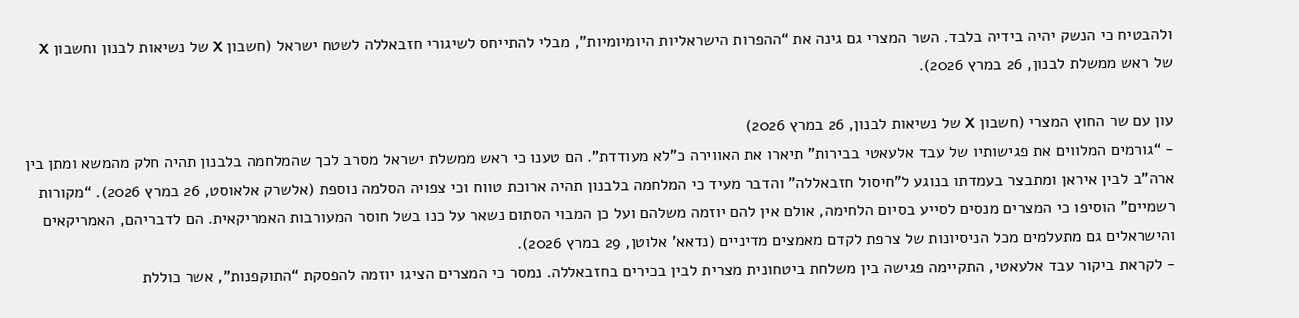ולהבטיח כי הנשק יהיה בידיה בלבד. השר המצרי גם גינה את “ההפרות הישראליות היומיומיות”, מבלי להתייחס לשיגורי חזבאללה לשטח ישראל (חשבון X של נשיאות לבנון וחשבון X של ראש ממשלת לבנון, 26 במרץ 2026).

עון עם שר החוץ המצרי (חשבון X של נשיאות לבנון, 26 במרץ 2026)
- “גורמים המלווים את פגישותיו של עבד אלעאטי בבירות” תיארו את האווירה כ”לא מעודדת”. הם טענו כי ראש ממשלת ישראל מסרב לכך שהמלחמה בלבנון תהיה חלק מהמשא ומתן בין ארה”ב לבין איראן ומתבצר בעמדתו בנוגע ל”חיסול חזבאללה” והדבר מעיד כי המלחמה בלבנון תהיה ארוכת טווח וכי צפויה הסלמה נוספת (אלשרק אלאוסט, 26 במרץ 2026). “מקורות רשמיים” הוסיפו כי המצרים מנסים לסייע בסיום הלחימה, אולם אין להם יוזמה משלהם ועל כן המבוי הסתום נשאר על כנו בשל חוסר המעורבות האמריקאית. הם לדבריהם, האמריקאים והישראלים גם מתעלמים מכל הניסיונות של צרפת לקדם מאמצים מדיניים (נדאא’ אלוטן, 29 במרץ 2026).
- לקראת ביקור עבד אלעאטי, התקיימה פגישה בין משלחת ביטחונית מצרית לבין בכירים בחזבאללה. נמסר כי המצרים הציגו יוזמה להפסקת “התוקפנות”, אשר כוללת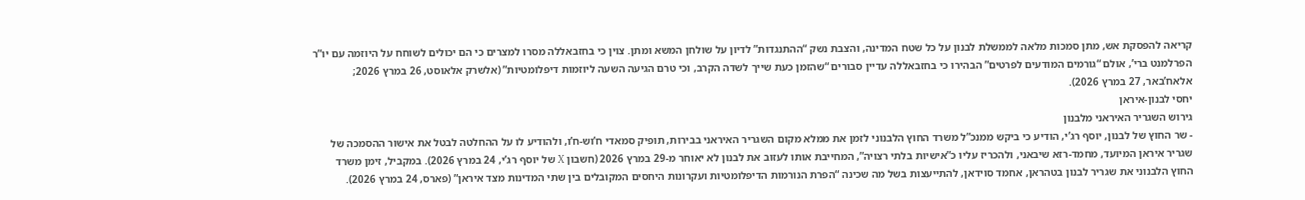קריאה להפסקת אש, מתן סמכות מלאה לממשלת לבנון על כל שטח המדינה, והצבת נשק “ההתנגדות” לדיון על שולחן המשא ומתן. צוין כי בחזבאללה מסרו למצרים כי הם יכולים לשוחח על היוזמה עם יו”ר הפרלמנט ברי’, אולם “גורמים המודעים לפרטים” הבהירו כי בחזבאללה עדיין סבורים “שהזמן כעת שייך לשדה הקרב, וכי טרם הגיעה השעה ליוזמות דיפלומטיות” (אלשרק אלאוסט, 26 במרץ 2026; אלאח’באר, 27 במרץ 2026).
יחסי לבנון-איראן
גירוש השגריר האיראני מלבנון
- שר החוץ של לבנון, יוסף רג’י, הודיע כי ביקש ממנכ”ל משרד החוץ הלבנוני לזמן את ממלא מקום השגריר האיראני בבירות, תופיק סמאדי ח’וש-ח’ו, ולהודיע לו על ההחלטה לבטל את אישור ההסמכה של שגריר איראן המיועד, מחמד-רזא שיבאני, ולהכריז עליו כ”אישיות בלתי רצויה”, המחייבת אותו לעזוב את לבנון לא יאוחר מ-29 במרץ 2026 (חשבון X של יוסף רג’י, 24 במרץ 2026). במקביל, זימן משרד החוץ הלבנוני את שגריר לבנון בטהראן, אחמד סוידאן, להתייעצות בשל מה שכינה “הפרת הנורמות הדיפלומטיות ועקרונות היחסים המקובלים בין שתי המדינות מצד איראן” (פארס, 24 במרץ 2026).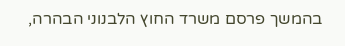בהמשך פרסם משרד החוץ הלבנוני הבהרה,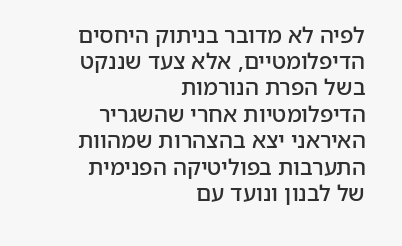לפיה לא מדובר בניתוק היחסים הדיפלומטיים, אלא צעד שננקט בשל הפרת הנורמות הדיפלומטיות אחרי שהשגריר האיראני יצא בהצהרות שמהוות התערבות בפוליטיקה הפנימית של לבנון ונועד עם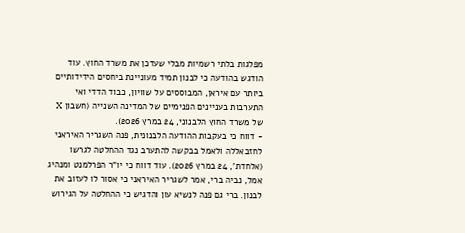מפלגות בלתי רשמיות מבלי שעדכן את משרד החוץ. עוד הודגש בהודעה כי לבנון תמיד מעוניינת ביחסים הידידותיים ביותר עם איראן, המבוססים על שוויון, כבוד הדדי ואי התערבות בעניינים הפנימיים של המדינה השנייה (חשבון X של משרד החוץ הלבנוני, 24 במרץ 2026).
- דווח כי בעקבות ההודעה הלבנונית, פנה השגריר האיראני לחזבאללה ולאמל בבקשה להתערב נגד ההחלטה לגרשו (אלחדת’, 24 במרץ 2026). עוד דווח כי יו”ר הפרלמנט ומנהיג אמל, נביה ברי, אמר לשגריר האיראני כי אסור לו לעזוב את לבנון. ברי גם פנה לנשיא עון והדגיש כי ההחלטה על הגירוש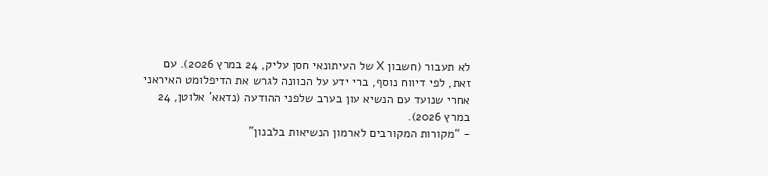לא תעבור (חשבון X של העיתונאי חסן עליק, 24 במרץ 2026). עם זאת, לפי דיווח נוסף, ברי ידע על הכוונה לגרש את הדיפלומט האיראני אחרי שנועד עם הנשיא עון בערב שלפני ההודעה (נדאא’ אלוטן, 24 במרץ 2026).
- “מקורות המקורבים לארמון הנשיאות בלבנון”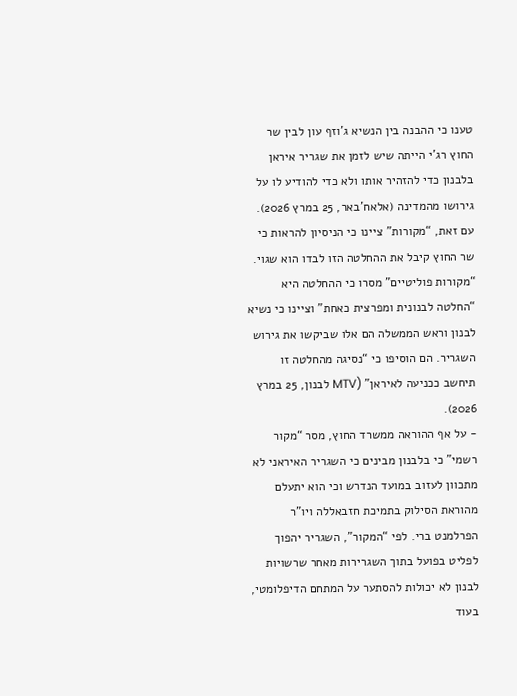טענו כי ההבנה בין הנשיא ג’וזף עון לבין שר החוץ רג’י הייתה שיש לזמן את שגריר איראן בלבנון כדי להזהיר אותו ולא כדי להודיע לו על גירושו מהמדינה (אלאח’באר, 25 במרץ 2026). עם זאת, “מקורות” ציינו כי הניסיון להראות כי שר החוץ קיבל את ההחלטה הזו לבדו הוא שגוי. “מקורות פוליטיים” מסרו כי ההחלטה היא “החלטה לבנונית ומפרצית כאחת” וציינו כי נשיא לבנון וראש הממשלה הם אלו שביקשו את גירוש השגריר. הם הוסיפו כי “נסיגה מהחלטה זו תיחשב ככניעה לאיראן” (MTV לבנון, 25 במרץ 2026).
- על אף ההוראה ממשרד החוץ, מסר “מקור רשמי” כי בלבנון מבינים כי השגריר האיראני לא מתכוון לעזוב במועד הנדרש וכי הוא יתעלם מהוראת הסילוק בתמיכת חזבאללה ויו”ר הפרלמנט ברי. לפי “המקור”, השגריר יהפוך לפליט בפועל בתוך השגרירות מאחר שרשויות לבנון לא יכולות להסתער על המתחם הדיפלומטי, בעוד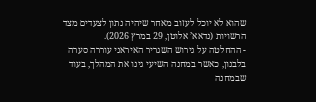שהוא לא יוכל לעזוב מאחר שיהיה נתון לצעדים מצד הרשויות (נדאא’ אלוטן, 29 במרץ 2026).
- ההחלטה על גירוש השגריר האיראני עוררה סערה בלבנון, כאשר במחנה השיעי גינו את המהלך, בעוד שבמחנה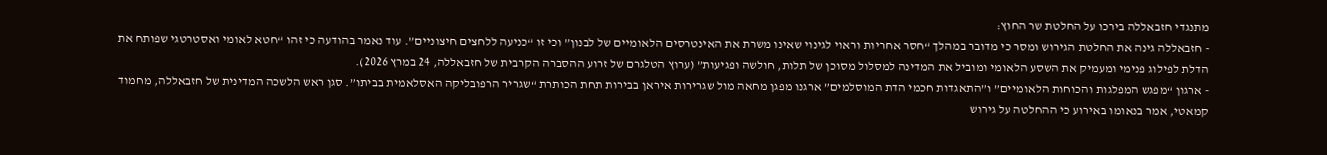מתנגדי חזבאללה בירכו על החלטת שר החוץ:
- חזבאללה גינה את החלטת הגירוש ומסר כי מדובר במהלך “חסר אחריות וראוי לגינוי שאינו משרת את האינטרסים הלאומיים של לבנון” וכי זו “כניעה ללחצים חיצוניים”. עוד נאמר בהודעה כי זהו “חטא לאומי ואסטרטגי שפותח את הדלת לפילוג פנימי ומעמיק את השסע הלאומי ומוביל את המדינה למסלול מסוכן של תלות, חולשה ופגיעות” (ערוץ הטלגרם של זרוע ההסברה הקרבית של חזבאללה, 24 במרץ 2026).
- ארגון “מפגש המפלגות והכוחות הלאומיים” ו”התאגדות חכמי הדת המוסלמים” ארגנו מפגן מחאה מול שגרירות איראן בבירות תחת הכותרת “שגריר הרפובליקה האסלאמית בביתו”. סגן ראש הלשכה המדינית של חזבאללה, מחמוד קמאטי, אמר בנאומו באירוע כי ההחלטה על גירוש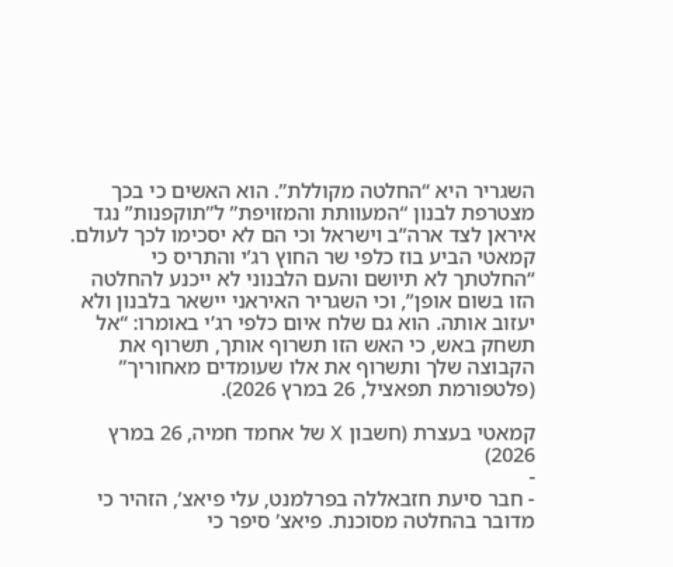השגריר היא “החלטה מקוללת”. הוא האשים כי בכך מצטרפת לבנון “המעוותת והמזויפת” ל”תוקפנות” נגד איראן לצד ארה”ב וישראל וכי הם לא יסכימו לכך לעולם. קמאטי הביע בוז כלפי שר החוץ רג’י והתריס כי “החלטתך לא תיושם והעם הלבנוני לא ייכנע להחלטה הזו בשום אופן”, וכי השגריר האיראני יישאר בלבנון ולא יעזוב אותה. הוא גם שלח איום כלפי רג’י באומרו: “אל תשחק באש, כי האש הזו תשרוף אותך, תשרוף את הקבוצה שלך ותשרוף את אלו שעומדים מאחוריך” (פלטפורמת תפאציל, 26 במרץ 2026).

קמאטי בעצרת (חשבון X של אחמד חמיה, 26 במרץ 2026)
-
- חבר סיעת חזבאללה בפרלמנט, עלי פיאצ’, הזהיר כי מדובר בהחלטה מסוכנת. פיאצ’ סיפר כי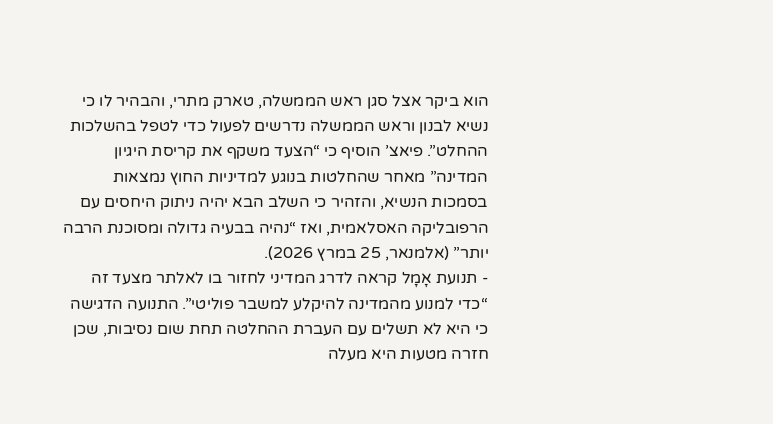הוא ביקר אצל סגן ראש הממשלה, טארק מתרי, והבהיר לו כי נשיא לבנון וראש הממשלה נדרשים לפעול כדי לטפל בהשלכות ההחלט”. פיאצ’ הוסיף כי “הצעד משקף את קריסת היגיון המדינה” מאחר שהחלטות בנוגע למדיניות החוץ נמצאות בסמכות הנשיא, והזהיר כי השלב הבא יהיה ניתוק היחסים עם הרפובליקה האסלאמית, ואז “נהיה בבעיה גדולה ומסוכנת הרבה יותר” (אלמנאר, 25 במרץ 2026).
- תנועת אָמָל קראה לדרג המדיני לחזור בו לאלתר מצעד זה “כדי למנוע מהמדינה להיקלע למשבר פוליטי”. התנועה הדגישה כי היא לא תשלים עם העברת ההחלטה תחת שום נסיבות, שכן חזרה מטעות היא מעלה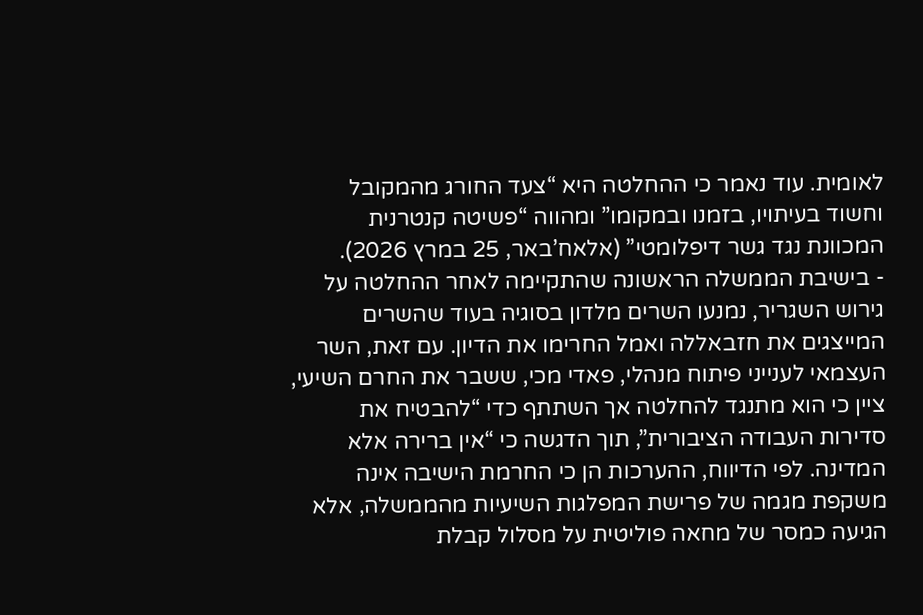לאומית. עוד נאמר כי ההחלטה היא “צעד החורג מהמקובל וחשוד בעיתויו, בזמנו ובמקומו” ומהווה “פשיטה קנטרנית המכוונת נגד גשר דיפלומטי” (אלאח’באר, 25 במרץ 2026).
- בישיבת הממשלה הראשונה שהתקיימה לאחר ההחלטה על גירוש השגריר, נמנעו השרים מלדון בסוגיה בעוד שהשרים המייצגים את חזבאללה ואמל החרימו את הדיון. עם זאת, השר העצמאי לענייני פיתוח מנהלי, פאדי מכי, ששבר את החרם השיעי, ציין כי הוא מתנגד להחלטה אך השתתף כדי “להבטיח את סדירות העבודה הציבורית”, תוך הדגשה כי “אין ברירה אלא המדינה. לפי הדיווח, ההערכות הן כי החרמת הישיבה אינה משקפת מגמה של פרישת המפלגות השיעיות מהממשלה, אלא הגיעה כמסר של מחאה פוליטית על מסלול קבלת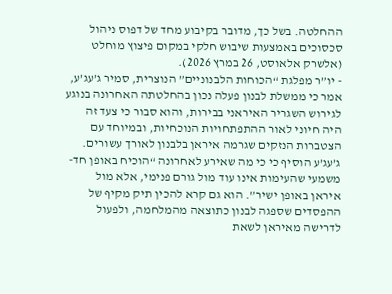ההחלטה. בשל כך, מדובר בקיבוע מחד של דפוס ניהול סכסוכים באמצעות שיבוש חלקי במקום פיצוץ מוחלט (אלשרק אלאוסט, 26 במרץ 2026).
- יו”ר מפלגת “הכוחות הלבנוניים” הנוצרית, סמיר ג’עג’ע, אמר כי ממשלת לבנון פעלה נכון בהחלטתה האחרונה בנוגע לגירוש השגריר האיראני בבירות, והוא סבור כי צעד זה היה חיוני לאור ההתפתחויות הנוכחיות, ובמיוחד עם הצטברות הנזקים שגרמה איראן בלבנון לאורך עשורים. ג’עג’ע הוסיף כי כי מה שאירע לאחרונה “הוכיח באופן חד-משמעי שהעימות אינו עוד מול גורם פנימי, אלא מול איראן באופן ישיר”. הוא גם קרא להכין תיק מקיף של ההפסדים שספגה לבנון כתוצאה מהמלחמה, ולפעול לדרישה מאיראן לשאת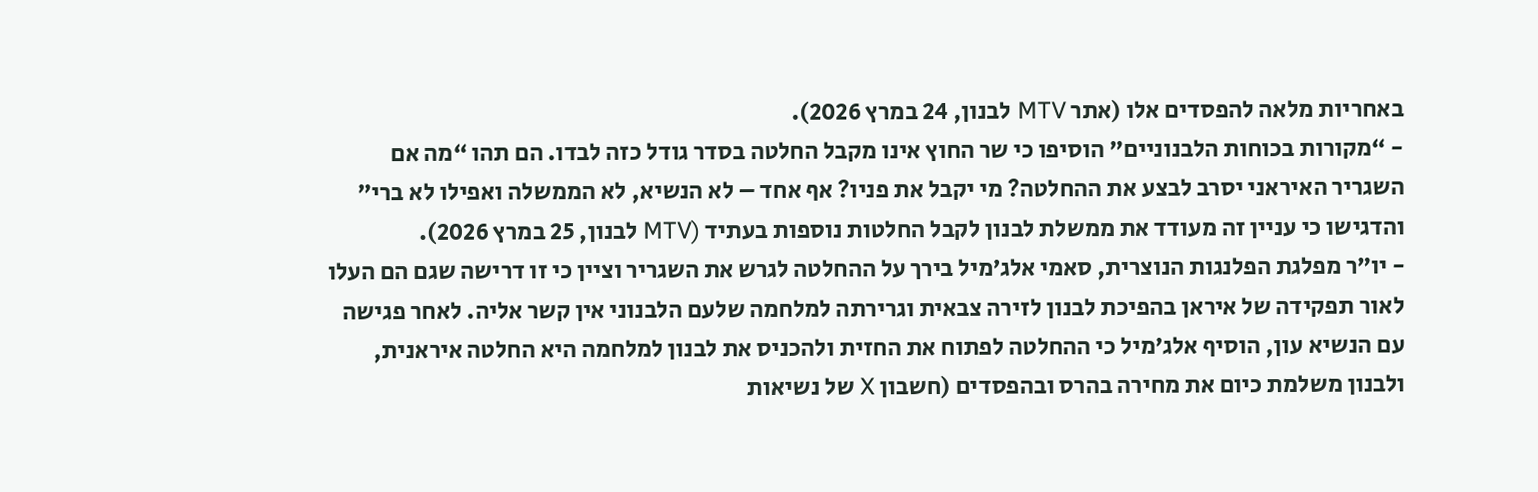באחריות מלאה להפסדים אלו (אתר MTV לבנון, 24 במרץ 2026).
- “מקורות בכוחות הלבנוניים” הוסיפו כי שר החוץ אינו מקבל החלטה בסדר גודל כזה לבדו. הם תהו “מה אם השגריר האיראני יסרב לבצע את ההחלטה? מי יקבל את פניו? אף אחד – לא הנשיא, לא הממשלה ואפילו לא ברי” והדגישו כי עניין זה מעודד את ממשלת לבנון לקבל החלטות נוספות בעתיד (MTV לבנון, 25 במרץ 2026).
- יו”ר מפלגת הפלנגות הנוצרית, סאמי אלג’מיל בירך על ההחלטה לגרש את השגריר וציין כי זו דרישה שגם הם העלו לאור תפקידה של איראן בהפיכת לבנון לזירה צבאית וגרירתה למלחמה שלעם הלבנוני אין קשר אליה. לאחר פגישה עם הנשיא עון, הוסיף אלג’מיל כי ההחלטה לפתוח את החזית ולהכניס את לבנון למלחמה היא החלטה איראנית, ולבנון משלמת כיום את מחירה בהרס ובהפסדים (חשבון X של נשיאות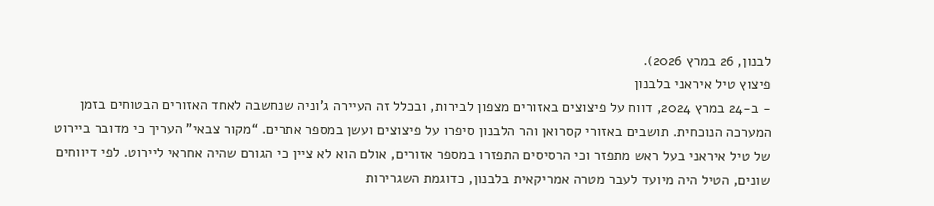לבנון, 26 במרץ 2026).
פיצוץ טיל איראני בלבנון
- ב-24 במרץ 2024, דווח על פיצוצים באזורים מצפון לבירות, ובכלל זה העיירה ג’וניה שנחשבה לאחד האזורים הבטוחים בזמן המערכה הנוכחית. תושבים באזורי קסרואן והר הלבנון סיפרו על פיצוצים ועשן במספר אתרים. “מקור צבאי” העריך כי מדובר ביירוט של טיל איראני בעל ראש מתפזר וכי הרסיסים התפזרו במספר אזורים, אולם הוא לא ציין כי הגורם שהיה אחראי ליירוט. לפי דיווחים שונים, הטיל היה מיועד לעבר מטרה אמריקאית בלבנון, כדוגמת השגרירות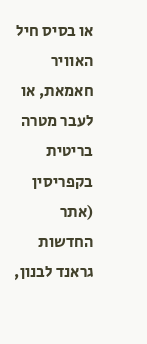או בסיס חיל האוויר חאמאת, או לעבר מטרה בריטית בקפריסין (אתר החדשות גראנד לבנון,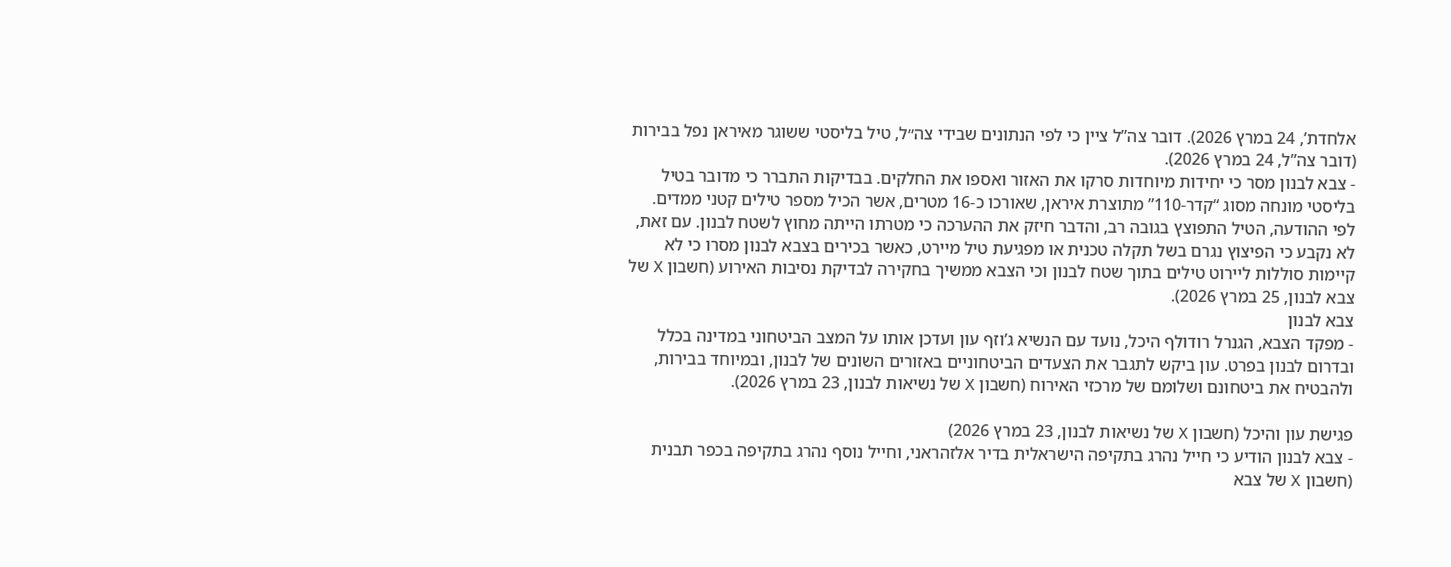אלחדת’, 24 במרץ 2026). דובר צה”ל ציין כי לפי הנתונים שבידי צה״ל, טיל בליסטי ששוגר מאיראן נפל בבירות (דובר צה”ל, 24 במרץ 2026).
- צבא לבנון מסר כי יחידות מיוחדות סרקו את האזור ואספו את החלקים. בבדיקות התברר כי מדובר בטיל בליסטי מונחה מסוג “קדר-110” מתוצרת איראן, שאורכו כ-16 מטרים, אשר הכיל מספר טילים קטני ממדים. לפי ההודעה, הטיל התפוצץ בגובה רב, והדבר חיזק את ההערכה כי מטרתו הייתה מחוץ לשטח לבנון. עם זאת, לא נקבע כי הפיצוץ נגרם בשל תקלה טכנית או מפגיעת טיל מיירט, כאשר בכירים בצבא לבנון מסרו כי לא קיימות סוללות ליירוט טילים בתוך שטח לבנון וכי הצבא ממשיך בחקירה לבדיקת נסיבות האירוע (חשבון X של צבא לבנון, 25 במרץ 2026).
צבא לבנון
- מפקד הצבא, הגנרל רודולף היכל, נועד עם הנשיא ג’וזף עון ועדכן אותו על המצב הביטחוני במדינה בכלל ובדרום לבנון בפרט. עון ביקש לתגבר את הצעדים הביטחוניים באזורים השונים של לבנון, ובמיוחד בבירות, ולהבטיח את ביטחונם ושלומם של מרכזי האירוח (חשבון X של נשיאות לבנון, 23 במרץ 2026).

פגישת עון והיכל (חשבון X של נשיאות לבנון, 23 במרץ 2026)
- צבא לבנון הודיע כי חייל נהרג בתקיפה הישראלית בדיר אלזהראני, וחייל נוסף נהרג בתקיפה בכפר תבנית (חשבון X של צבא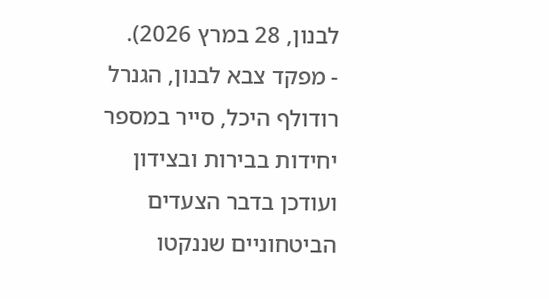לבנון, 28 במרץ 2026).
- מפקד צבא לבנון, הגנרל רודולף היכל, סייר במספר יחידות בבירות ובצידון ועודכן בדבר הצעדים הביטחוניים שננקטו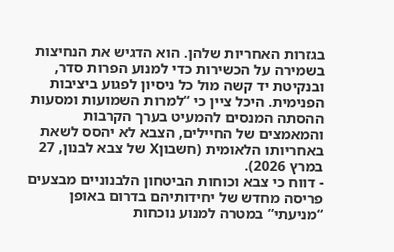בגזרות האחריות שלהן. הוא הדגיש את הנחיצות בשמירה על הכשירות כדי למנוע הפרות סדר, ובנקיטת יד קשה מול כל ניסיון לפגוע ביציבות הפנימית. היכל ציין כי “למרות השמועות ומסעות ההסתה המנסים להמעיט בערך הקרבות והמאמצים של החיילים, הצבא לא יהסס לשאת באחריותו הלאומית (חשבוןX של צבא לבנון, 27 במרץ 2026).
- דווח כי צבא וכוחות הביטחון הלבנוניים מבצעים פריסה מחדש של יחידותיהם בדרום באופן “מניעתי” במטרה למנוע נוכחות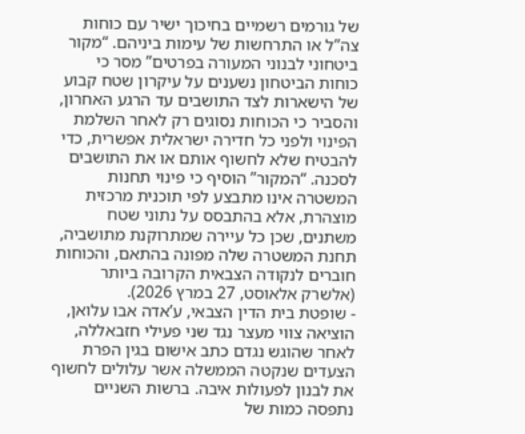של גורמים רשמיים בחיכוך ישיר עם כוחות צה”ל או התרחשות של עימות ביניהם. “מקור ביטחוני לבנוני המעורה בפרטים” מסר כי כוחות הביטחון נשענים על עיקרון שטח קבוע של הישארות לצד התושבים עד הרגע האחרון, והסביר כי הכוחות נסוגים רק לאחר השלמת הפינוי ולפני כל חדירה ישראלית אפשרית, כדי להבטיח שלא לחשוף אותם או את התושבים לסכנה. “המקור” הוסיף כי פינוי תחנות המשטרה אינו מתבצע לפי תוכנית מרכזית מוצהרת, אלא בהתבסס על נתוני שטח משתנים, שכן כל עיירה שמתרוקנת מתושביה, תחנת המשטרה שלה מפונה בהתאם, והכוחות חוברים לנקודה הצבאית הקרובה ביותר (אלשרק אלאוסט, 27 במרץ 2026).
- שופטת בית הדין הצבאי, ע’אדה אבו עלואן, הוציאה צווי מעצר נגד שני פעילי חזבאללה, לאחר שהוגש נגדם כתב אישום בגין הפרת הצעדים שנקטה הממשלה אשר עלולים לחשוף את לבנון לפעולות איבה. ברשות השניים נתפסה כמות של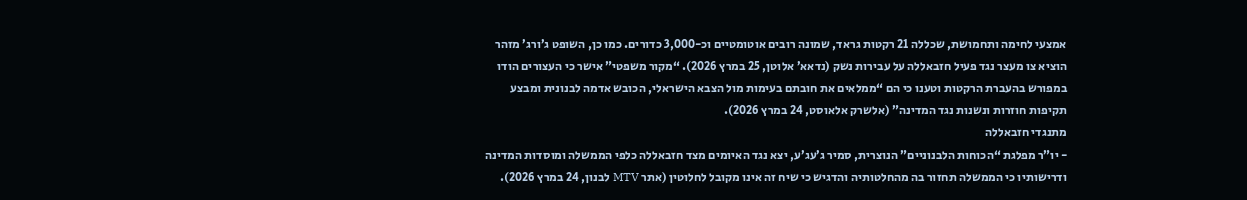אמצעי לחימה ותחמושת, שכללה 21 רקטות גראד, שמונה רובים אוטומטיים וכ-3,000 כדורים. כמו כן, השופט ג’ורג’ מזהר הוציא צו מעצר נגד פעיל חזבאללה על עבירות נשק (נדאא’ אלוטן, 25 במרץ 2026). “מקור משפטי” אישר כי העצורים הודו במפורש בהעברת הרקטות וטענו כי הם “ממלאים את חובתם בעימות מול הצבא הישראלי, הכובש אדמה לבנונית ומבצע תקיפות חוזרות ונשנות נגד המדינה” (אלשרק אלאוסט, 24 במרץ 2026).
מתנגדי חזבאללה
- יו”ר מפלגת “הכוחות הלבנוניים” הנוצרית, סמיר ג’עג’ע, יצא נגד האיומים מצד חזבאללה כלפי הממשלה ומוסדות המדינה ודרישותיו כי הממשלה תחזור בה מהחלטותיה והדגיש כי שיח זה אינו מקובל לחלוטין (אתר MTV לבנון, 24 במרץ 2026).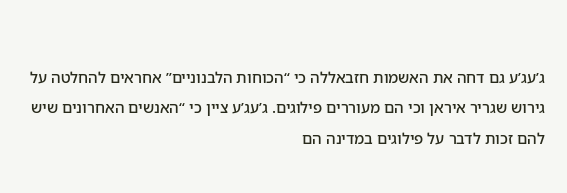ג’עג’ע גם דחה את האשמות חזבאללה כי “הכוחות הלבנוניים” אחראים להחלטה על גירוש שגריר איראן וכי הם מעוררים פילוגים. ג’עג’ע ציין כי “האנשים האחרונים שיש להם זכות לדבר על פילוגים במדינה הם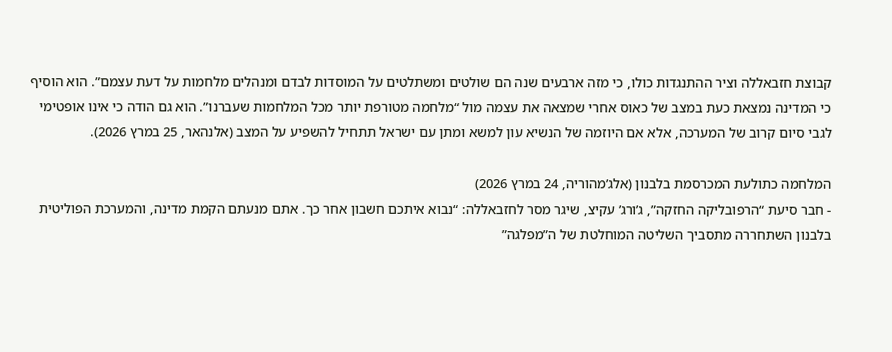קבוצת חזבאללה וציר ההתנגדות כולו, כי מזה ארבעים שנה הם שולטים ומשתלטים על המוסדות לבדם ומנהלים מלחמות על דעת עצמם”. הוא הוסיף כי המדינה נמצאת כעת במצב של כאוס אחרי שמצאה את עצמה מול “מלחמה מטורפת יותר מכל המלחמות שעברנו”. הוא גם הודה כי אינו אופטימי לגבי סיום קרוב של המערכה, אלא אם היוזמה של הנשיא עון למשא ומתן עם ישראל תתחיל להשפיע על המצב (אלנהאר, 25 במרץ 2026).

המלחמה כתולעת המכרסמת בלבנון (אלג’מהוריה, 24 במרץ 2026)
- חבר סיעת “הרפובליקה החזקה”, ג’ורג’ עקיצ, שיגר מסר לחזבאללה: “נבוא איתכם חשבון אחר כך. אתם מנעתם הקמת מדינה, והמערכת הפוליטית בלבנון השתחררה מתסביך השליטה המוחלטת של ה”מפלגה”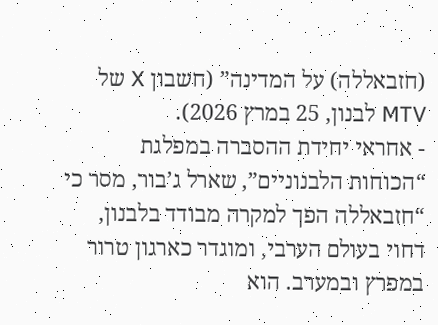(חזבאללה) על המדינה” (חשבון X של MTV לבנון, 25 במרץ 2026).
- אחראי יחידת ההסברה במפלגת “הכוחות הלבנוניים”, שארל ג’בור, מסר כי “חזבאללה הפך למקרה מבודד בלבנון, דחוי בעולם הערבי, ומוגדר כארגון טרור במפרץ ובמערב. הוא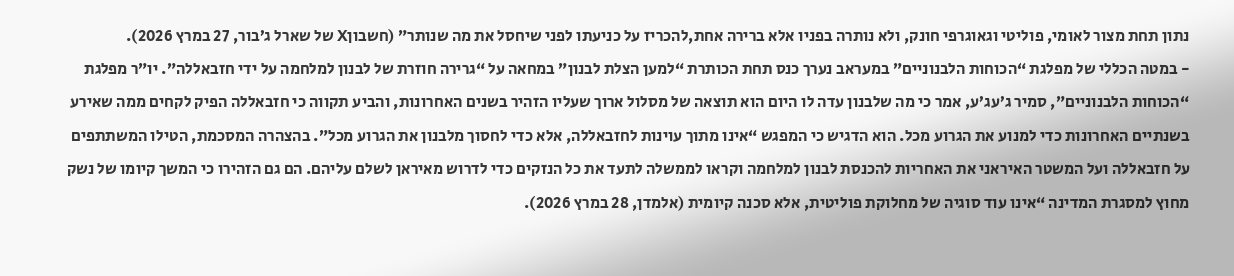נתון תחת מצור לאומי, פוליטי וגאוגרפי חונק, ולא נותרה בפניו אלא ברירה אחת,להכריז על כניעתו לפני שיחסל את מה שנותר” (חשבוןX של שארל ג’בור, 27 במרץ 2026).
- במטה הכללי של מפלגת “הכוחות הלבנוניים” במעראב נערך כנס תחת הכותרת “למען הצלת לבנון” במחאה על “גרירה חוזרת של לבנון למלחמה על ידי חזבאללה”. יו”ר מפלגת “הכוחות הלבנוניים”, סמיר ג’עג’ע, אמר כי מה שלבנון עדה לו היום הוא תוצאה של מסלול ארוך שעליו הזהיר בשנים האחרונות, והביע תקווה כי חזבאללה הפיק לקחים ממה שאירע בשנתיים האחרונות כדי למנוע את הגרוע מכל. הוא הדגיש כי המפגש “אינו מתוך עוינות לחזבאללה, אלא כדי לחסוך מלבנון את הגרוע מכל”. בהצהרה המסכמת, הטילו המשתתפים על חזבאללה ועל המשטר האיראני את האחריות להכנסת לבנון למלחמה וקראו לממשלה לתעד את כל הנזקים כדי לדרוש מאיראן לשלם עליהם. הם גם הזהירו כי המשך קיומו של נשק מחוץ למסגרת המדינה “אינו עוד סוגיה של מחלוקת פוליטית, אלא סכנה קיומית (אלמדן, 28 במרץ 2026).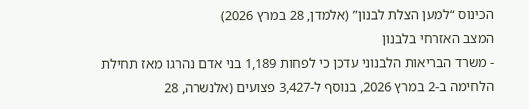הכינוס “למען הצלת לבנון” (אלמדן, 28 במרץ 2026)
המצב האזרחי בלבנון
- משרד הבריאות הלבנוני עדכן כי לפחות 1,189 בני אדם נהרגו מאז תחילת הלחימה ב-2 במרץ 2026, בנוסף ל-3,427 פצועים (אלנשרה, 28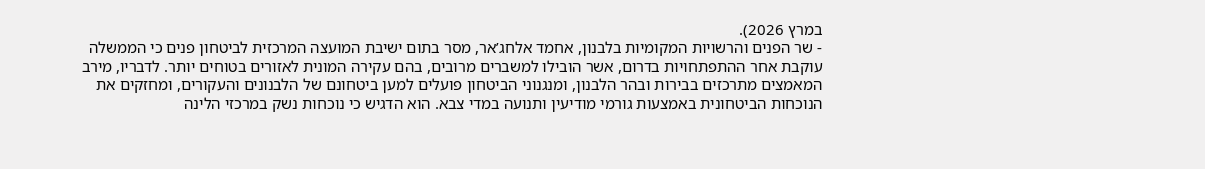במרץ 2026).
- שר הפנים והרשויות המקומיות בלבנון, אחמד אלחג’אר, מסר בתום ישיבת המועצה המרכזית לביטחון פנים כי הממשלה עוקבת אחר ההתפתחויות בדרום, אשר הובילו למשברים מרובים, בהם עקירה המונית לאזורים בטוחים יותר. לדבריו, מירב המאמצים מתרכזים בבירות ובהר הלבנון, ומנגנוני הביטחון פועלים למען ביטחונם של הלבנונים והעקורים, ומחזקים את הנוכחות הביטחונית באמצעות גורמי מודיעין ותנועה במדי צבא. הוא הדגיש כי נוכחות נשק במרכזי הלינה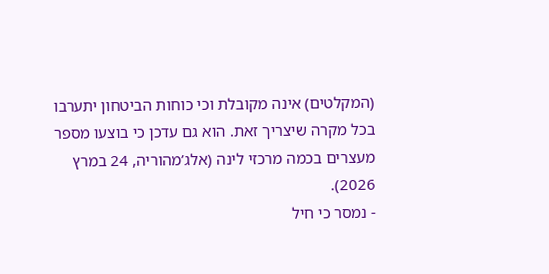(המקלטים) אינה מקובלת וכי כוחות הביטחון יתערבו בכל מקרה שיצריך זאת. הוא גם עדכן כי בוצעו מספר מעצרים בכמה מרכזי לינה (אלג’מהוריה, 24 במרץ 2026).
- נמסר כי חיל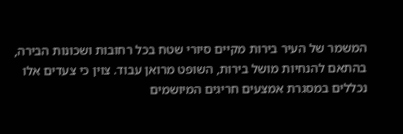המשמר של העיר בירות מקיים סיורי שטח בכל רחובות ושכונות הבירה, בהתאם להנחיות מושל בירות, השופט מרואן עבוד. צוין כי צעדים אלו נכללים במסגרת אמצעים חריגים המיושמים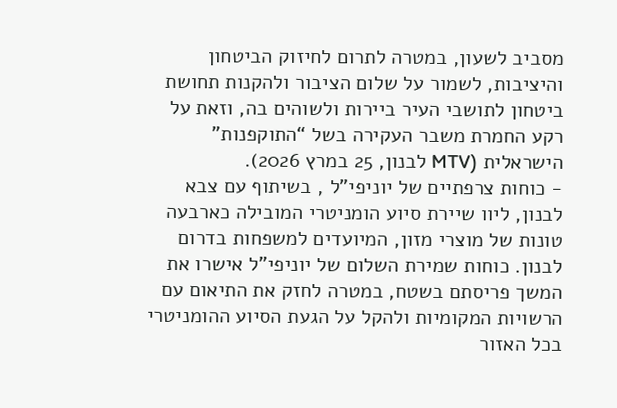מסביב לשעון, במטרה לתרום לחיזוק הביטחון והיציבות, לשמור על שלום הציבור ולהקנות תחושת ביטחון לתושבי העיר ביירות ולשוהים בה, וזאת על רקע החמרת משבר העקירה בשל “התוקפנות” הישראלית (MTV לבנון, 25 במרץ 2026).
- כוחות צרפתיים של יוניפי”ל , בשיתוף עם צבא לבנון, ליוו שיירת סיוע הומניטרי המובילה כארבעה טונות של מוצרי מזון, המיועדים למשפחות בדרום לבנון. כוחות שמירת השלום של יוניפי”ל אישרו את המשך פריסתם בשטח, במטרה לחזק את התיאום עם הרשויות המקומיות ולהקל על הגעת הסיוע ההומניטרי בכל האזור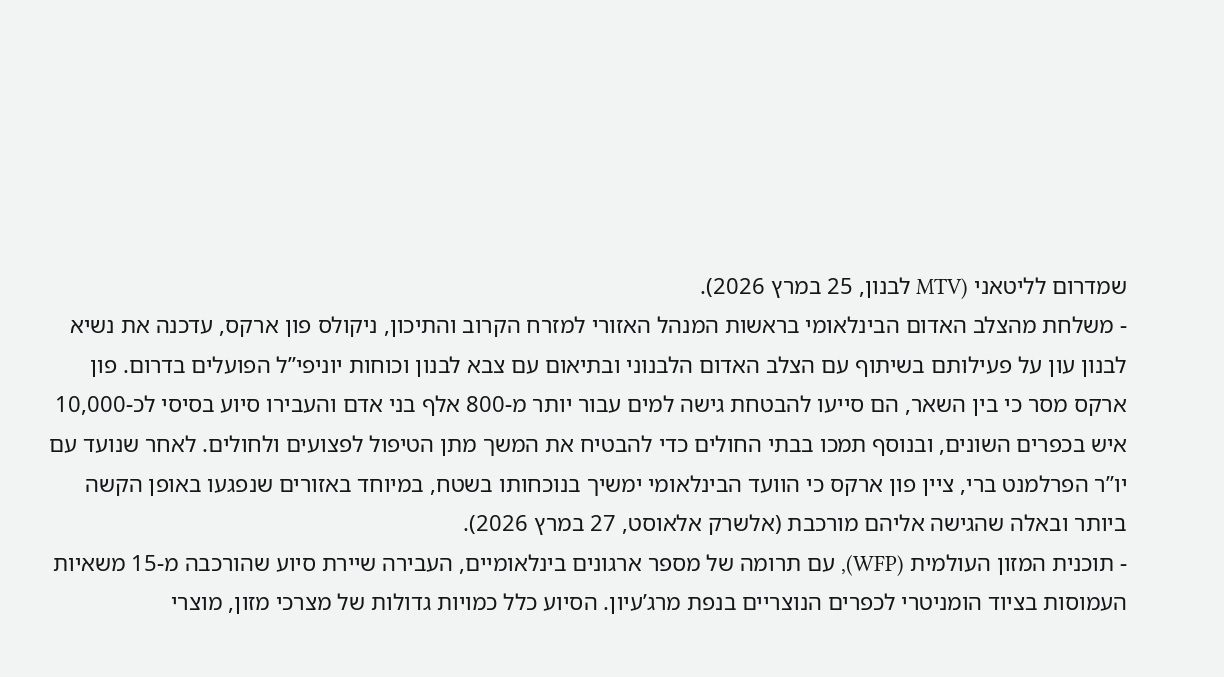שמדרום לליטאני (MTV לבנון, 25 במרץ 2026).
- משלחת מהצלב האדום הבינלאומי בראשות המנהל האזורי למזרח הקרוב והתיכון, ניקולס פון ארקס, עדכנה את נשיא לבנון עון על פעילותם בשיתוף עם הצלב האדום הלבנוני ובתיאום עם צבא לבנון וכוחות יוניפי”ל הפועלים בדרום. פון ארקס מסר כי בין השאר, הם סייעו להבטחת גישה למים עבור יותר מ-800 אלף בני אדם והעבירו סיוע בסיסי לכ-10,000 איש בכפרים השונים, ובנוסף תמכו בבתי החולים כדי להבטיח את המשך מתן הטיפול לפצועים ולחולים. לאחר שנועד עם יו”ר הפרלמנט ברי, ציין פון ארקס כי הוועד הבינלאומי ימשיך בנוכחותו בשטח, במיוחד באזורים שנפגעו באופן הקשה ביותר ובאלה שהגישה אליהם מורכבת (אלשרק אלאוסט, 27 במרץ 2026).
- תוכנית המזון העולמית (WFP), עם תרומה של מספר ארגונים בינלאומיים, העבירה שיירת סיוע שהורכבה מ-15 משאיות העמוסות בציוד הומניטרי לכפרים הנוצריים בנפת מרג’עיון. הסיוע כלל כמויות גדולות של מצרכי מזון, מוצרי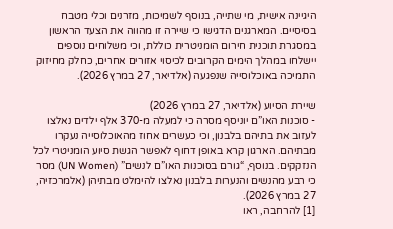היגיינה אישית, מי שתייה, בנוסף לשמיכות, מזרנים וכלי מטבח בסיסיים. המארגנים הדגישו כי שיירה זו מהווה את הצעד הראשון במסגרת תוכנית חירום הומניטרית כוללת, וכי משלוחים נוספים יישלחו במהלך הימים הקרובים לכיסוי אזורים אחרים, כחלק מחיזוק התמיכה באוכלוסייה שנפגעה (אלדיאר, 27 במרץ 2026).

שיירת הסיוע (אלדיאר, 27 במרץ 2026)
- סוכנות האו”ם יוניסף מסרה כי למעלה מ-370 אלף ילדים נאלצו לעזוב את בתיהם בלבנון, וכי כעשרים אחוז מהאוכלוסייה נעקרו מבתיהם. הארגון קרא באופן דחוף לאפשר הגשת סיוע הומניטרי לכל הנזקקים. בנוסף, “גורם בסוכנות האו”ם לנשים” (UN Women) מסר כי רבע מהנשים והנערות בלבנון נאלצו להימלט מבתיהן (אלמרכזיה, 27 במרץ 2026).
[1] להרחבה, ראו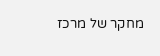מחקר של מרכז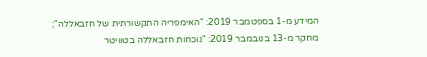המידע מ-1 בספטמבר 2019: "האימפריה התקשורתית של חזבאללה"; מחקר מ-13 בנובמבר 2019: "נוכחות חזבאללה בטוויטר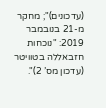(עדכונים)"; מחקר מ-21 בנובמבר 2019: "נוכחות חזבאללה בטוויטר (עדכון מס’ 2)".